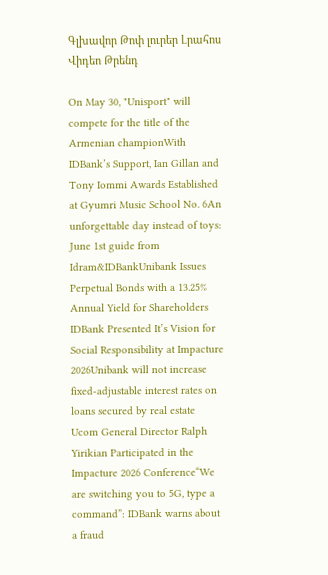Գլխավոր Թոփ լուրեր Լրահոս Վիդեո Թրենդ

On May 30, "Unisport" will compete for the title of the Armenian championWith IDBank’s Support, Ian Gillan and Tony Iommi Awards Established at Gyumri Music School No. 6An unforgettable day instead of toys: June 1st guide from Idram&IDBankUnibank Issues Perpetual Bonds with a 13.25% Annual Yield for Shareholders IDBank Presented It’s Vision for Social Responsibility at Impacture 2026Unibank will not increase fixed-adjustable interest rates on loans secured by real estate Ucom General Director Ralph Yirikian Participated in the Impacture 2026 Conference“We are switching you to 5G, type a command”: IDBank warns about a fraud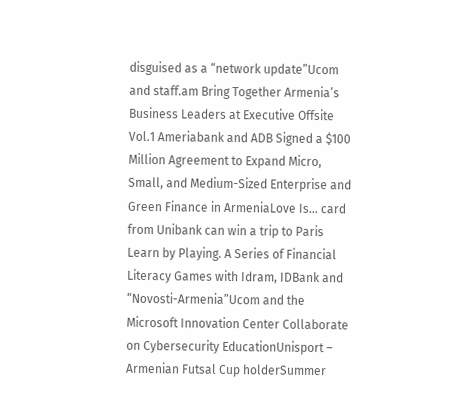disguised as a “network update”Ucom and staff.am Bring Together Armenia’s Business Leaders at Executive Offsite Vol.1 Ameriabank and ADB Signed a $100 Million Agreement to Expand Micro, Small, and Medium-Sized Enterprise and Green Finance in ArmeniaLove Is… card from Unibank can win a trip to Paris Learn by Playing. A Series of Financial Literacy Games with Idram, IDBank and “Novosti-Armenia”Ucom and the Microsoft Innovation Center Collaborate on Cybersecurity EducationUnisport – Armenian Futsal Cup holderSummer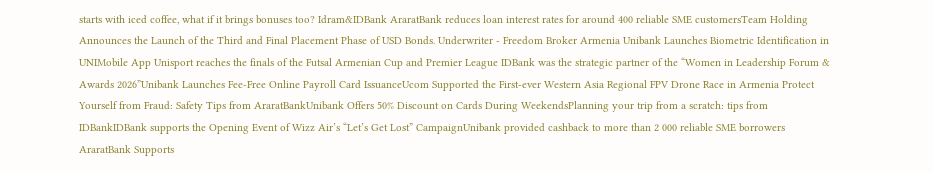starts with iced coffee, what if it brings bonuses too? Idram&IDBank AraratBank reduces loan interest rates for around 400 reliable SME customersTeam Holding Announces the Launch of the Third and Final Placement Phase of USD Bonds. Underwriter - Freedom Broker Armenia Unibank Launches Biometric Identification in UNIMobile App Unisport reaches the finals of the Futsal Armenian Cup and Premier League IDBank was the strategic partner of the “Women in Leadership Forum & Awards 2026”Unibank Launches Fee-Free Online Payroll Card IssuanceUcom Supported the First-ever Western Asia Regional FPV Drone Race in Armenia Protect Yourself from Fraud: Safety Tips from AraratBankUnibank Offers 50% Discount on Cards During WeekendsPlanning your trip from a scratch: tips from IDBankIDBank supports the Opening Event of Wizz Air’s “Let’s Get Lost” CampaignUnibank provided cashback to more than 2 000 reliable SME borrowers AraratBank Supports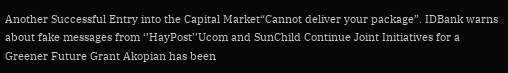Another Successful Entry into the Capital Market“Cannot deliver your package”. IDBank warns about fake messages from ‘’HayPost’’Ucom and SunChild Continue Joint Initiatives for a Greener Future Grant Akopian has been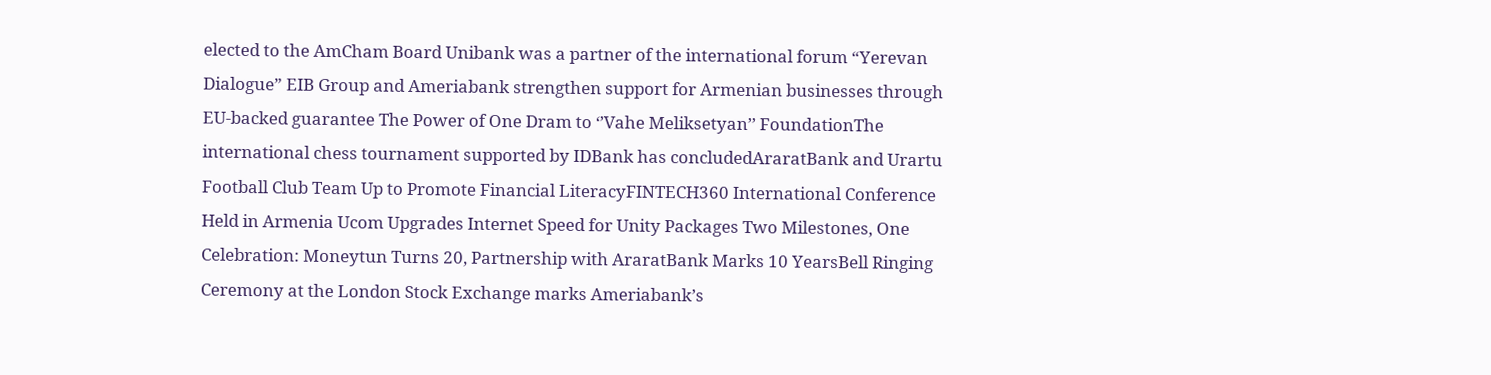elected to the AmCham Board Unibank was a partner of the international forum “Yerevan Dialogue” EIB Group and Ameriabank strengthen support for Armenian businesses through EU-backed guarantee The Power of One Dram to ‘’Vahe Meliksetyan’’ FoundationThe international chess tournament supported by IDBank has concludedAraratBank and Urartu Football Club Team Up to Promote Financial LiteracyFINTECH360 International Conference Held in Armenia Ucom Upgrades Internet Speed for Unity Packages Two Milestones, One Celebration: Moneytun Turns 20, Partnership with AraratBank Marks 10 YearsBell Ringing Ceremony at the London Stock Exchange marks Ameriabank’s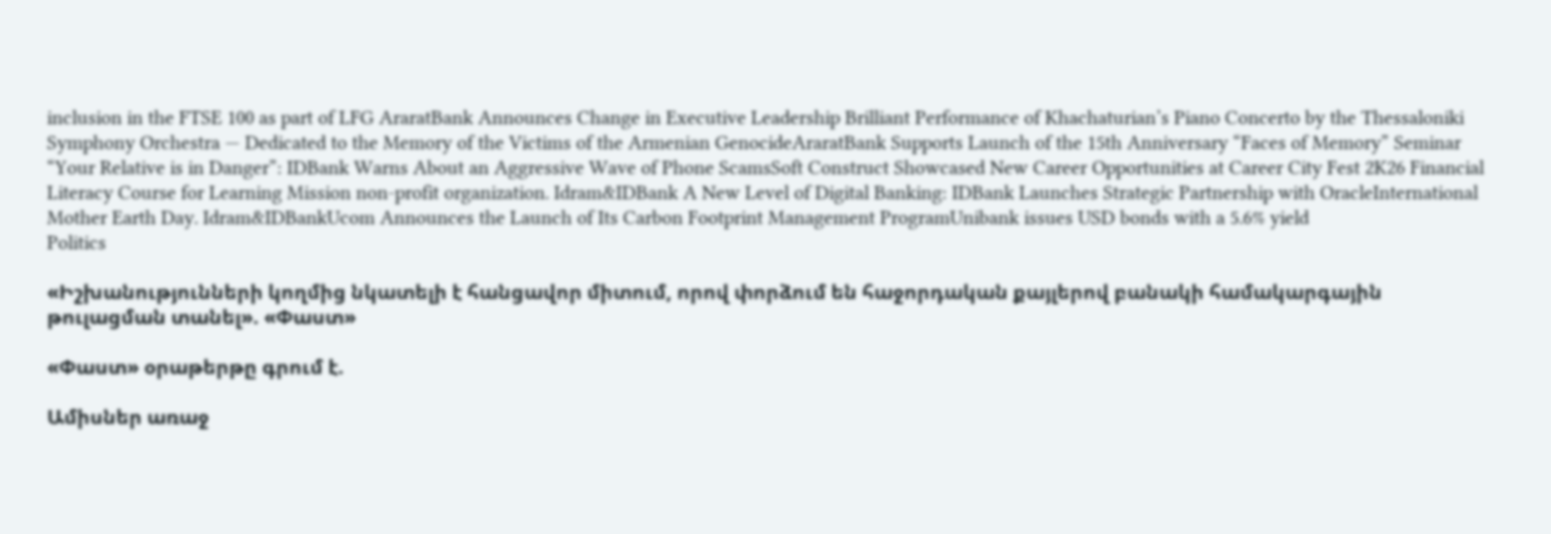inclusion in the FTSE 100 as part of LFG AraratBank Announces Change in Executive Leadership Brilliant Performance of Khachaturian’s Piano Concerto by the Thessaloniki Symphony Orchestra — Dedicated to the Memory of the Victims of the Armenian GenocideAraratBank Supports Launch of the 15th Anniversary “Faces of Memory” Seminar “Your Relative is in Danger”: IDBank Warns About an Aggressive Wave of Phone ScamsSoft Construct Showcased New Career Opportunities at Career City Fest 2K26 Financial Literacy Course for Learning Mission non-profit organization. Idram&IDBank A New Level of Digital Banking: IDBank Launches Strategic Partnership with OracleInternational Mother Earth Day. Idram&IDBankUcom Announces the Launch of Its Carbon Footprint Management ProgramUnibank issues USD bonds with a 5.6% yield
Politics

«Իշխանությունների կողմից նկատելի է հանցավոր միտում, որով փորձում են հաջորդական քայլերով բանակի համակարգային թուլացման տանել». «Փաստ»

«Փաստ» օրաթերթը գրում է.

Ամիսներ առաջ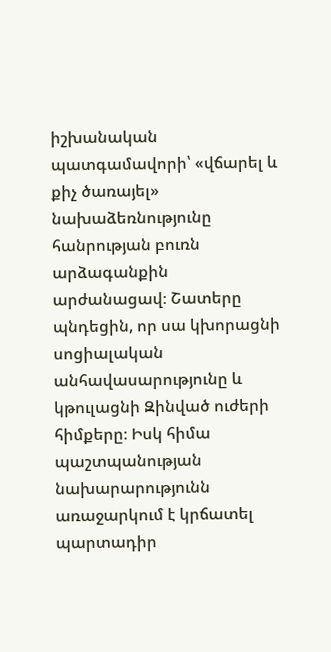իշխանական պատգամավորի՝ «վճարել և քիչ ծառայել» նախաձեռնությունը հանրության բուռն արձագանքին արժանացավ։ Շատերը պնդեցին, որ սա կխորացնի սոցիալական անհավասարությունը և կթուլացնի Զինված ուժերի հիմքերը։ Իսկ հիմա պաշտպանության նախարարությունն առաջարկում է կրճատել պարտադիր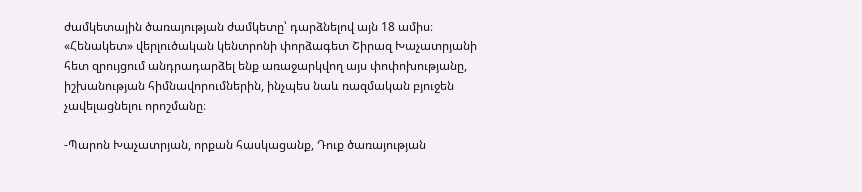ժամկետային ծառայության ժամկետը՝ դարձնելով այն 18 ամիս։ «Հենակետ» վերլուծական կենտրոնի փորձագետ Շիրազ Խաչատրյանի հետ զրույցում անդրադարձել ենք առաջարկվող այս փոփոխությանը, իշխանության հիմնավորումներին, ինչպես նաև ռազմական բյուջեն չավելացնելու որոշմանը։

-Պարոն Խաչատրյան, որքան հասկացանք, Դուք ծառայության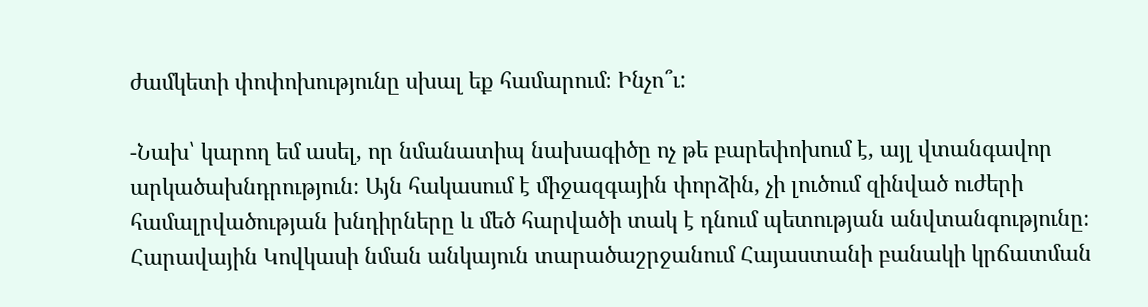ժամկետի փոփոխությունը սխալ եք համարում։ Ինչո՞ւ:

-Նախ՝ կարող եմ ասել, որ նմանատիպ նախագիծը ոչ թե բարեփոխում է, այլ վտանգավոր արկածախնդրություն։ Այն հակասում է միջազգային փորձին, չի լուծում զինված ուժերի համալրվածության խնդիրները և մեծ հարվածի տակ է դնում պետության անվտանգությունը։ Հարավային Կովկասի նման անկայուն տարածաշրջանում Հայաստանի բանակի կրճատման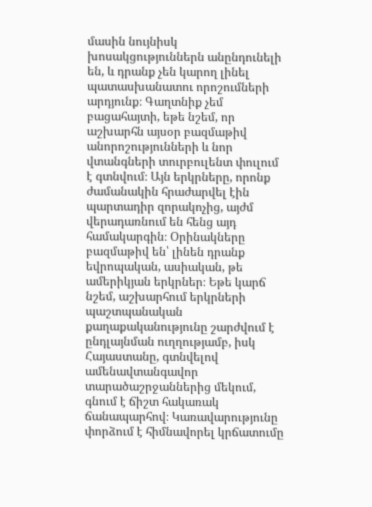մասին նույնիսկ խոսակցություններն անընդունելի են, և դրանք չեն կարող լինել պատասխանատու որոշումների արդյունք։ Գաղտնիք չեմ բացահայտի, եթե նշեմ, որ աշխարհն այսօր բազմաթիվ անորոշությունների և նոր վտանգների տուրբուլենտ փուլում է գտնվում։ Այն երկրները, որոնք ժամանակին հրաժարվել էին պարտադիր զորակոչից, այժմ վերադառնում են հենց այդ համակարգին։ Օրինակները բազմաթիվ են՝ լինեն դրանք եվրոպական, ասիական, թե ամերիկյան երկրներ։ Եթե կարճ նշեմ, աշխարհում երկրների պաշտպանական քաղաքականությունը շարժվում է ընդլայնման ուղղությամբ, իսկ Հայաստանը, գտնվելով ամենավտանգավոր տարածաշրջաններից մեկում, գնում է ճիշտ հակառակ ճանապարհով։ Կառավարությունը փորձում է հիմնավորել կրճատումը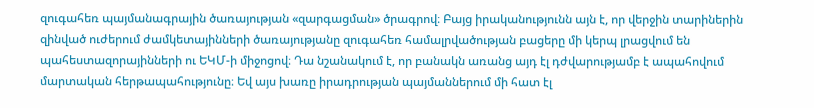զուգահեռ պայմանագրային ծառայության «զարգացման» ծրագրով։ Բայց իրականությունն այն է, որ վերջին տարիներին զինված ուժերում ժամկետայինների ծառայությանը զուգահեռ համալրվածության բացերը մի կերպ լրացվում են պահեստազորայինների ու ԵԿՄ-ի միջոցով։ Դա նշանակում է, որ բանակն առանց այդ էլ դժվարությամբ է ապահովում մարտական հերթապահությունը։ Եվ այս խառը իրադրության պայմաններում մի հատ էլ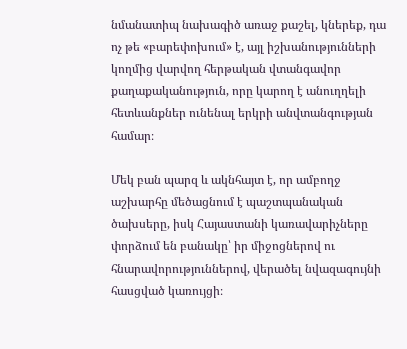նմանատիպ նախագիծ առաջ քաշել, կներեք, դա ոչ թե «բարեփոխում» է, այլ իշխանությունների կողմից վարվող հերթական վտանգավոր քաղաքականություն, որը կարող է անուղղելի հետևանքներ ունենալ երկրի անվտանգության համար։

Մեկ բան պարզ և ակնհայտ է, որ ամբողջ աշխարհը մեծացնում է պաշտպանական ծախսերը, իսկ Հայաստանի կառավարիչները փորձում են բանակը՝ իր միջոցներով ու հնարավորություններով, վերածել նվազագույնի հասցված կառույցի։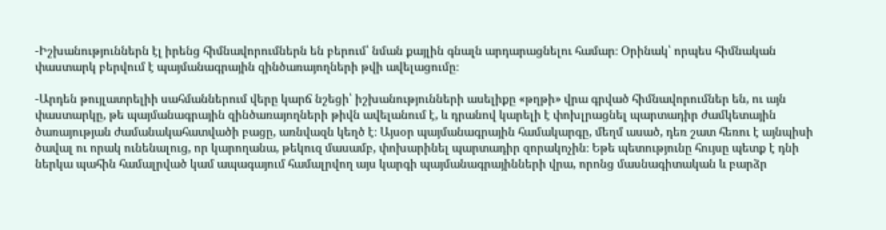-Իշխանություններն էլ իրենց հիմնավորումներն են բերում՝ նման քայլին գնալն արդարացնելու համար։ Օրինակ՝ որպես հիմնական փաստարկ բերվում է պայմանագրային զինծառայողների թվի ավելացումը։

-Արդեն թույլատրելիի սահմաններում վերը կարճ նշեցի՝ իշխանությունների ասելիքը «թղթի» վրա գրված հիմնավորումներ են, ու այն փաստարկը, թե պայմանագրային զինծառայողների թիվն ավելանում է, և դրանով կարելի է փոխլրացնել պարտադիր ժամկետային ծառայության ժամանակահատվածի բացը, առնվազն կեղծ է։ Այսօր պայմանագրային համակարգը, մեղմ ասած, դեռ շատ հեռու է այնպիսի ծավալ ու որակ ունենալուց, որ կարողանա, թեկուզ մասամբ, փոխարինել պարտադիր զորակոչին։ Եթե պետությունը հույսը պետք է դնի ներկա պահին համալրված կամ ապագայում համալրվող այս կարգի պայմանագրայինների վրա, որոնց մասնագիտական և բարձր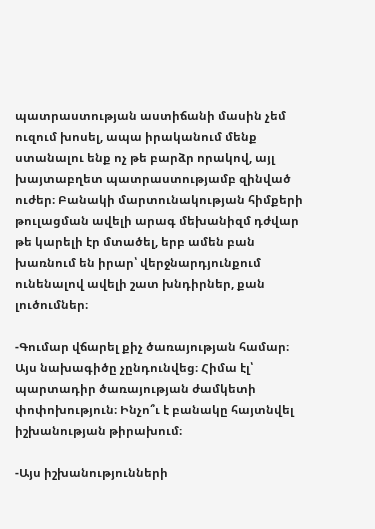պատրաստության աստիճանի մասին չեմ ուզում խոսել, ապա իրականում մենք ստանալու ենք ոչ թե բարձր որակով, այլ խայտաբղետ պատրաստությամբ զինված ուժեր։ Բանակի մարտունակության հիմքերի թուլացման ավելի արագ մեխանիզմ դժվար թե կարելի էր մտածել, երբ ամեն բան խառնում են իրար՝ վերջնարդյունքում ունենալով ավելի շատ խնդիրներ, քան լուծումներ։

-Գումար վճարել քիչ ծառայության համար։ Այս նախագիծը չընդունվեց։ Հիմա էլ՝ պարտադիր ծառայության ժամկետի փոփոխություն։ Ինչո՞ւ է բանակը հայտնվել իշխանության թիրախում։

-Այս իշխանությունների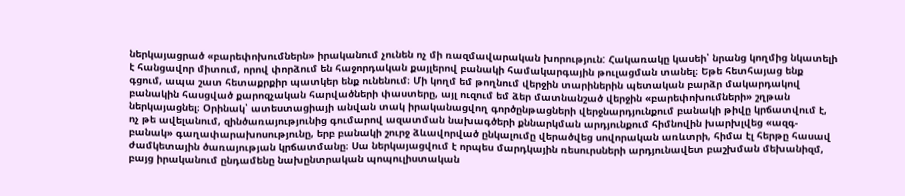ներկայացրած «բարեփոխումներն» իրականում չունեն ոչ մի ռազմավարական խորություն: Հակառակը կասեի՝ նրանց կողմից նկատելի է հանցավոր միտում, որով փորձում են հաջորդական քայլերով բանակի համակարգային թուլացման տանել։ Եթե հետհայաց ենք գցում, ապա շատ հետաքրքիր պատկեր ենք ունենում։ Մի կողմ եմ թողնում վերջին տարիներին պետական բարձր մակարդակով բանակին հասցված քարոզչական հարվածների փաստերը, այլ ուզում եմ ձեր մատնանշած վերջին «բարեփոխումների» շղթան ներկայացնել։ Օրինակ՝ ատեստացիայի անվան տակ իրականացվող գործընթացների վերջնարդյունքում բանակի թիվը կրճատվում է, ոչ թե ավելանում, զինծառայությունից գումարով ազատման նախագծերի քննարկման արդյունքում հիմնովին խարխլվեց «ազգ-բանակ» գաղափարախոսությունը, երբ բանակի շուրջ ձևավորված ընկալումը վերածվեց սովորական առևտրի, հիմա էլ հերթը հասավ ժամկետային ծառայության կրճատմանը։ Սա ներկայացվում է որպես մարդկային ռեսուրսների արդյունավետ բաշխման մեխանիզմ, բայց իրականում ընդամենը նախընտրական պոպուլիստական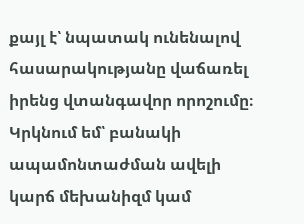քայլ է՝ նպատակ ունենալով հասարակությանը վաճառել իրենց վտանգավոր որոշումը։ Կրկնում եմ՝ բանակի ապամոնտաժման ավելի կարճ մեխանիզմ կամ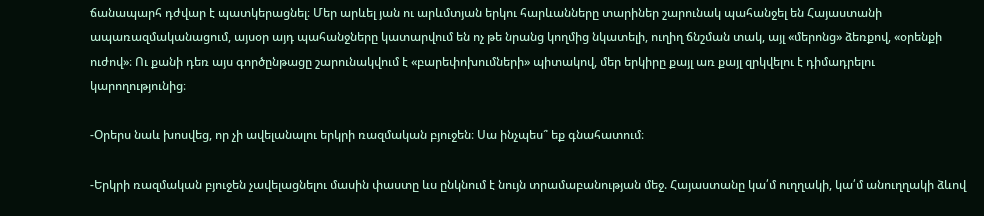ճանապարհ դժվար է պատկերացնել։ Մեր արևել յան ու արևմտյան երկու հարևանները տարիներ շարունակ պահանջել են Հայաստանի ապառազմականացում, այսօր այդ պահանջները կատարվում են ոչ թե նրանց կողմից նկատելի, ուղիղ ճնշման տակ, այլ «մերոնց» ձեռքով, «օրենքի ուժով»։ Ու քանի դեռ այս գործընթացը շարունակվում է «բարեփոխումների» պիտակով, մեր երկիրը քայլ առ քայլ զրկվելու է դիմադրելու կարողությունից։

-Օրերս նաև խոսվեց, որ չի ավելանալու երկրի ռազմական բյուջեն։ Սա ինչպես՞ եք գնահատում։

-Երկրի ռազմական բյուջեն չավելացնելու մասին փաստը ևս ընկնում է նույն տրամաբանության մեջ. Հայաստանը կա՛մ ուղղակի, կա՛մ անուղղակի ձևով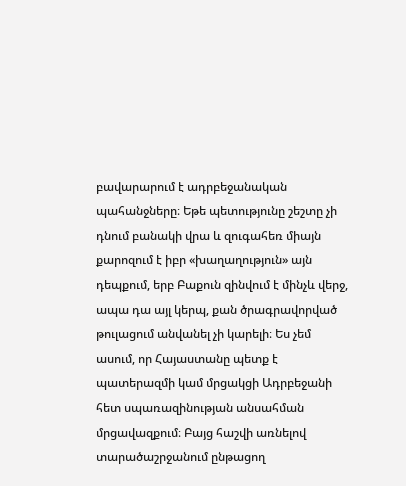բավարարում է ադրբեջանական պահանջները։ Եթե պետությունը շեշտը չի դնում բանակի վրա և զուգահեռ միայն քարոզում է իբր «խաղաղություն» այն դեպքում, երբ Բաքուն զինվում է մինչև վերջ, ապա դա այլ կերպ, քան ծրագրավորված թուլացում անվանել չի կարելի։ Ես չեմ ասում, որ Հայաստանը պետք է պատերազմի կամ մրցակցի Ադրբեջանի հետ սպառազինության անսահման մրցավազքում։ Բայց հաշվի առնելով տարածաշրջանում ընթացող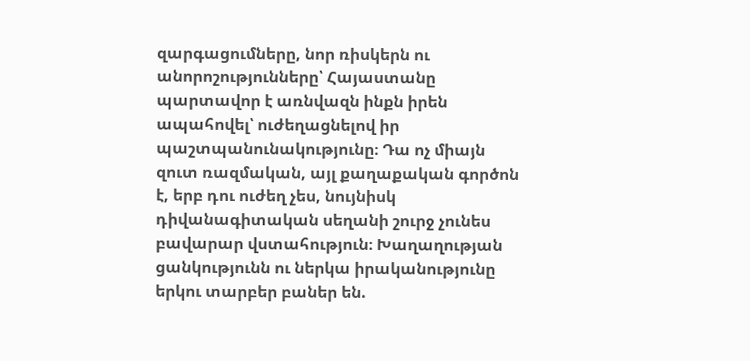զարգացումները, նոր ռիսկերն ու անորոշությունները՝ Հայաստանը պարտավոր է առնվազն ինքն իրեն ապահովել՝ ուժեղացնելով իր պաշտպանունակությունը։ Դա ոչ միայն զուտ ռազմական, այլ քաղաքական գործոն է, երբ դու ուժեղ չես, նույնիսկ դիվանագիտական սեղանի շուրջ չունես բավարար վստահություն։ Խաղաղության ցանկությունն ու ներկա իրականությունը երկու տարբեր բաներ են.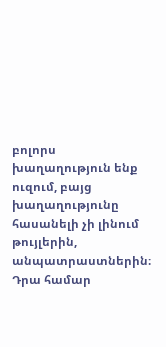բոլորս խաղաղություն ենք ուզում, բայց խաղաղությունը հասանելի չի լինում թույլերին, անպատրաստներին։ Դրա համար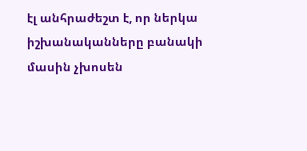էլ անհրաժեշտ է, որ ներկա իշխանականները բանակի մասին չխոսեն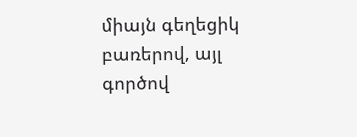միայն գեղեցիկ բառերով, այլ գործով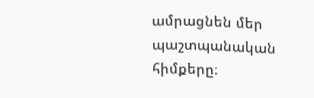ամրացնեն մեր պաշտպանական հիմքերը։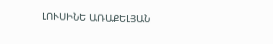ԼՈՒՍԻՆԵ ԱՌԱՔԵԼՅԱՆ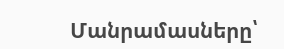Մանրամասները՝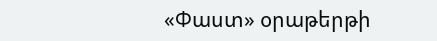«Փաստ» օրաթերթի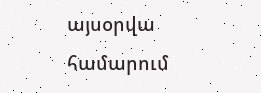այսօրվա համարում